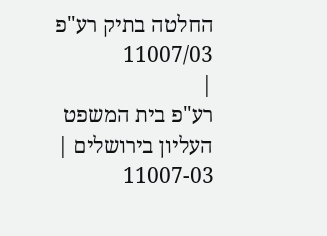החלטה בתיק רע"פ 11007/03
|
רע"פ בית המשפט העליון בירושלים |
11007-03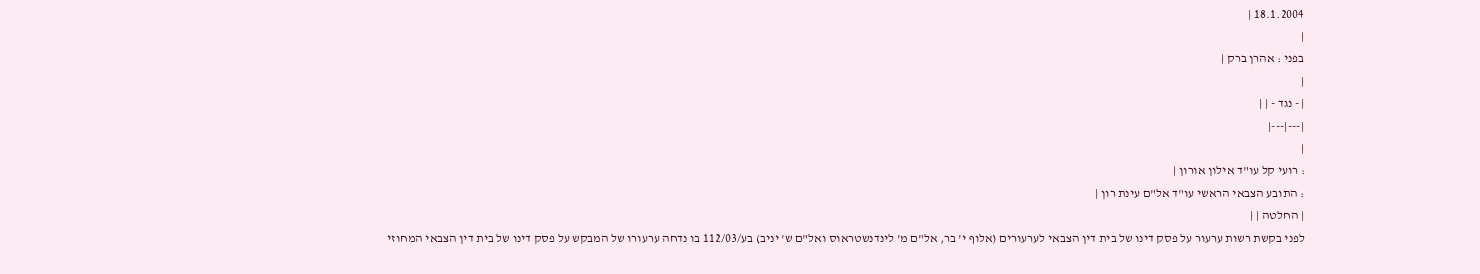18.1.2004 |
|
בפני : אהרן ברק |
|
| - נגד - | |
|---|---|
|
: רועי קל עו"ד אילון אורון |
: התובע הצבאי הראשי עו"ד אל"ם עינת רון |
| החלטה | |
לפני בקשת רשות ערעור על פסק דינו של בית דין הצבאי לערעורים (אלוף י' בר, אל"ם מ' לינדנשטראוס ואל"ם ש' יניב) בע/112/03 בו נדחה ערעורו של המבקש על פסק דינו של בית דין הצבאי המחוזי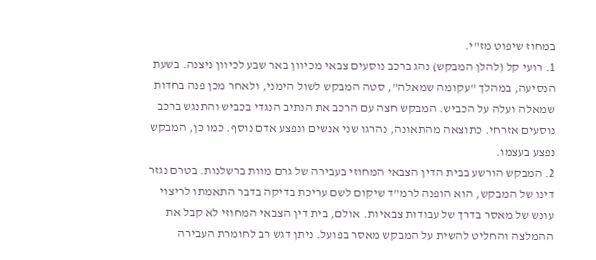במחוז שיפוט מז"י.
1. רועי קל (להלן המבקש) נהג ברכב נוסעים צבאי מכיוון באר שבע לכיוון ניצנה. בשעת הנסיעה, במהלך "עקומה שמאלה", סטה המבקש לשול הימני, ולאחר מכן פנה בחדות שמאלה ועלה על הכביש. המבקש חצה עם הרכב את הנתיב הנגדי בכביש והתנגש ברכב נוסעים אזרחי. כתוצאה מהתאונה, נהרגו שני אנשים ונפצע אדם נוסף. כמו כן, המבקש נפצע בעצמו.
2. המבקש הורשע בבית הדין הצבאי המחוזי בעבירה של גרם מוות ברשלנות. בטרם נגזר דינו של המבקש, הוא הופנה לרמ"ד שיקום לשם עריכת בדיקה בדבר התאמתו לריצוי עונש של מאסר בדרך של עבודות צבאיות. אולם, בית דין הצבאי המחוזי לא קבל את ההמלצה והחליט להשית על המבקש מאסר בפועל. ניתן דגש רב לחומרת העבירה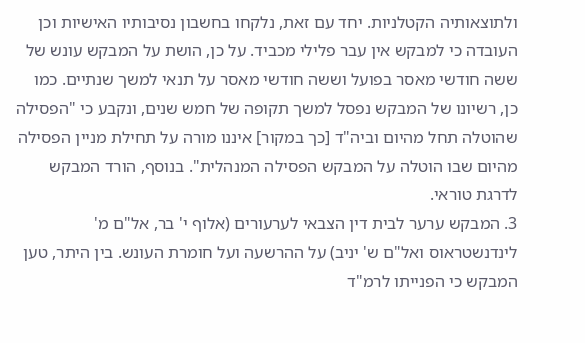ולתוצאותיה הקטלניות. יחד עם זאת, נלקחו בחשבון נסיבותיו האישיות וכן העובדה כי למבקש אין עבר פלילי מכביד. על כן, הושת על המבקש עונש של ששה חודשי מאסר בפועל וששה חודשי מאסר על תנאי למשך שנתיים. כמו כן, רשיונו של המבקש נפסל למשך תקופה של חמש שנים, ונקבע כי "הפסילה שהוטלה תחל מהיום וביה"ד [כך במקור] איננו מורה על תחילת מניין הפסילה מהיום שבו הוטלה על המבקש הפסילה המנהלית". בנוסף, הורד המבקש לדרגת טוראי.
3. המבקש ערער לבית דין הצבאי לערעורים (אלוף י' בר, אל"ם מ' לינדנשטראוס ואל"ם ש' יניב) על ההרשעה ועל חומרת העונש. בין היתר, טען המבקש כי הפנייתו לרמ"ד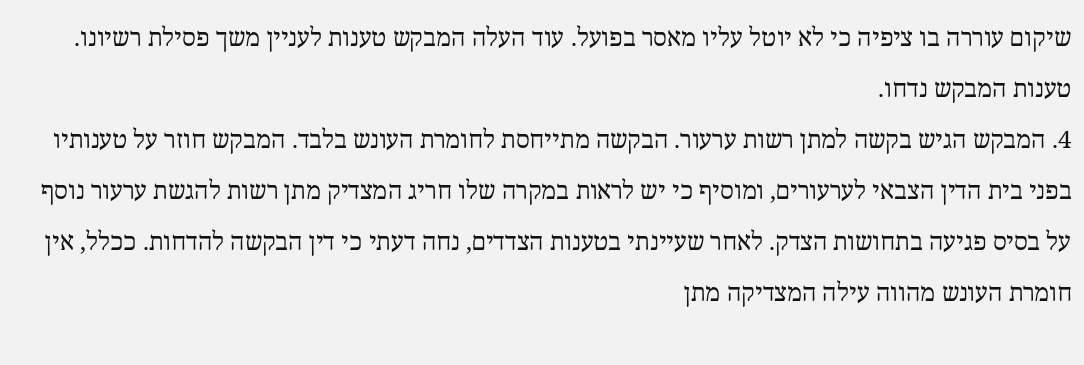שיקום עוררה בו ציפיה כי לא יוטל עליו מאסר בפועל. עוד העלה המבקש טענות לעניין משך פסילת רשיונו. טענות המבקש נדחו.
4. המבקש הגיש בקשה למתן רשות ערעור. הבקשה מתייחסת לחומרת העונש בלבד. המבקש חוזר על טענותיו בפני בית הדין הצבאי לערעורים, ומוסיף כי יש לראות במקרה שלו חריג המצדיק מתן רשות להגשת ערעור נוסף על בסיס פגיעה בתחושות הצדק. לאחר שעיינתי בטענות הצדדים, נחה דעתי כי דין הבקשה להדחות. ככלל, אין חומרת העונש מהווה עילה המצדיקה מתן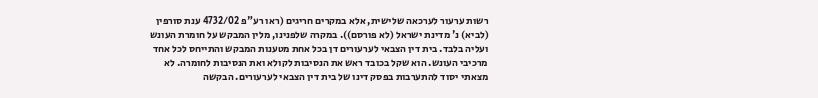רשות ערעור לערכאה שלישית, אלא במקרים חריגים (ראו רע"פ 4732/02 ענת סורפין (לביא) נ' מדינת ישראל (לא פורסם)). במקרה שלפנינו, מלין המבקש על חומרת העונש ועליה בלבד. בית דין הצבאי לערעורים דן בכל אחת מטענות המבקש והתייחס לכל אחד מרכיבי העונש. הוא שקל בכובד ראש את הנסיבות לקולא ואת הנסיבות לחומרה. לא מצאתי יסוד להתערבות בפסק דינו של בית דין הצבאי לערעורים. הבקשה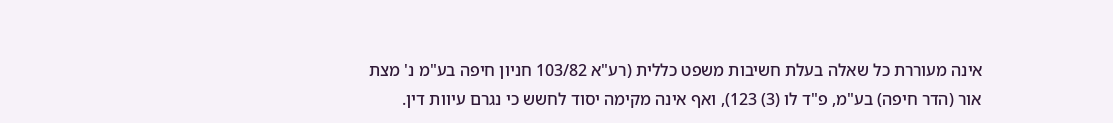אינה מעוררת כל שאלה בעלת חשיבות משפט כללית (רע"א 103/82 חניון חיפה בע"מ נ' מצת אור (הדר חיפה) בע"מ, פ"ד לו (3) 123), ואף אינה מקימה יסוד לחשש כי נגרם עיוות דין.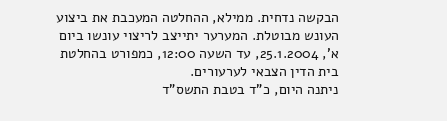הבקשה נדחית. ממילא, ההחלטה המעכבת את ביצוע העונש מבוטלת. המערער יתייצב לריצוי עונשו ביום א', 25.1.2004, עד השעה 12:00, כמפורט בהחלטת בית הדין הצבאי לערעורים.
ניתנה היום, כ"ד בטבת התשס"ד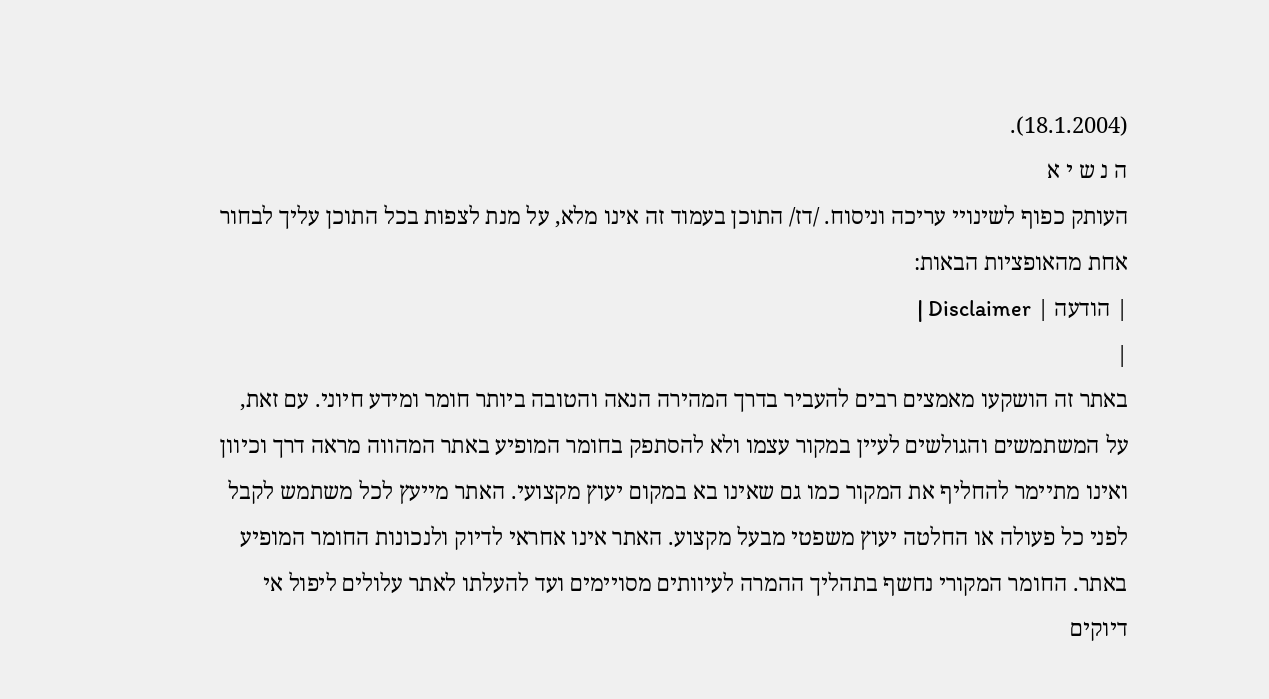(18.1.2004).
ה נ ש י א
העותק כפוף לשינויי עריכה וניסוח. /דז/ התוכן בעמוד זה אינו מלא, על מנת לצפות בכל התוכן עליך לבחור אחת מהאופציות הבאות:
| הודעה | Disclaimer |
|
באתר זה הושקעו מאמצים רבים להעביר בדרך המהירה הנאה והטובה ביותר חומר ומידע חיוני. עם זאת, על המשתמשים והגולשים לעיין במקור עצמו ולא להסתפק בחומר המופיע באתר המהווה מראה דרך וכיוון ואינו מתיימר להחליף את המקור כמו גם שאינו בא במקום יעוץ מקצועי. האתר מייעץ לכל משתמש לקבל לפני כל פעולה או החלטה יעוץ משפטי מבעל מקצוע. האתר אינו אחראי לדיוק ולנכונות החומר המופיע באתר. החומר המקורי נחשף בתהליך ההמרה לעיוותים מסויימים ועד להעלתו לאתר עלולים ליפול אי דיוקים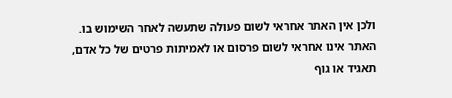ולכן אין האתר אחראי לשום פעולה שתעשה לאחר השימוש בו. האתר אינו אחראי לשום פרסום או לאמיתות פרטים של כל אדם, תאגיד או גוף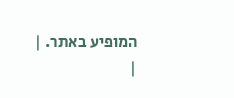המופיע באתר. |
|